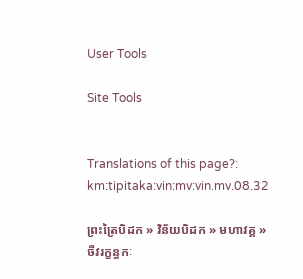User Tools

Site Tools


Translations of this page?:
km:tipitaka:vin:mv:vin.mv.08.32

ព្រះត្រៃបិដក » វិន័យបិដក » មហាវគ្គ » ចីវរក្ខន្ធកៈ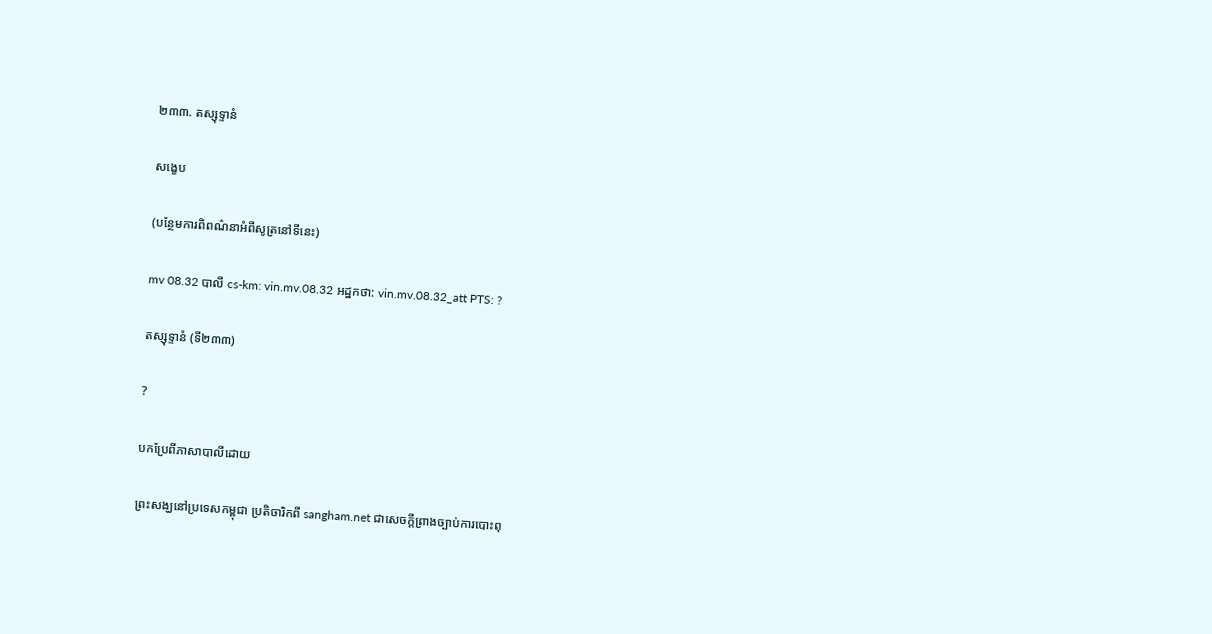២៣៣. តស្សុទ្ទានំ

សង្ខេប

(បន្ថែមការពិពណ៌នាអំពីសូត្រនៅទីនេះ)

mv 08.32 បាលី cs-km: vin.mv.08.32 អដ្ឋកថា: vin.mv.08.32_att PTS: ?

តស្សុទ្ទានំ (ទី២៣៣)

?

បកប្រែពីភាសាបាលីដោយ

ព្រះសង្ឃនៅប្រទេសកម្ពុជា ប្រតិចារិកពី sangham.net ជាសេចក្តីព្រាងច្បាប់ការបោះពុ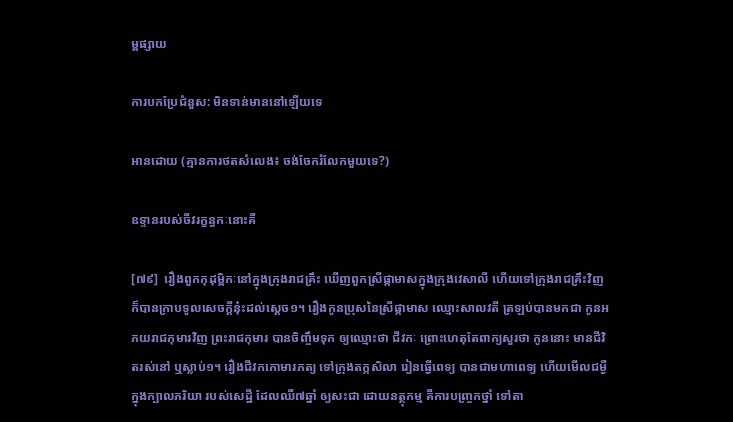ម្ពផ្សាយ

ការបកប្រែជំនួស: មិនទាន់មាននៅឡើយទេ

អានដោយ (គ្មានការថតសំលេង៖ ចង់ចែករំលែកមួយទេ?)

ឧទ្ទានរបស់ចីវរក្ខន្ធកៈនោះគឺ

[៧៩]  រឿងពួកកុដុម្ពិកៈនៅក្នុងក្រុងរាជគ្រឹះ ឃើញពួកស្រីផ្កាមាសក្នុងក្រុងវេសាលី ហើយទៅក្រុងរាជគ្រឹះវិញ ក៏បានក្រាបទូលសេចក្តីនុ៎ះដល់ស្តេច១។ រឿងកូនប្រុសនៃស្រីផ្កាមាស ឈ្មោះសាលវតី ត្រឡប់បានមកជា កូនអភយរាជកុមារវិញ ព្រះរាជកុមារ បានចិញ្ចឹមទុក ឲ្យឈ្មោះថា ជីវកៈ ព្រោះហេតុតែពាក្យសួរថា កូននោះ មានជីវិតរស់នៅ ឬស្លាប់១។ រឿងជីវកកោមារភត្យ ទៅក្រុងតក្កសិលា រៀនធ្វើពេទ្យ បានជាមហាពេទ្យ ហើយមើលជម្ងឺក្នុងក្បាលភរិយា របស់សេដ្ឋី ដែលឈឺ៧ឆ្នាំ ឲ្យសះជា ដោយនត្ថុកម្ម គឺការបញ្ច្រកថ្នាំ ទៅតា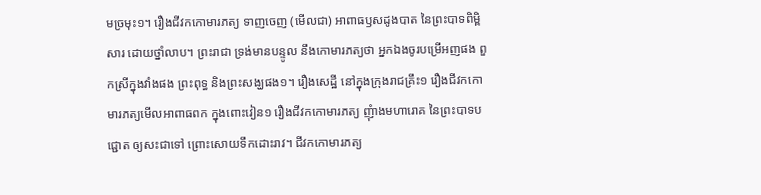មច្រមុះ១។ រឿងជីវកកោមារភត្យ ទាញចេញ (មើលជា) អាពាធឫសដូងបាត នៃព្រះបាទពិម្ពិសារ ដោយថ្នាំលាប។ ព្រះរាជា ទ្រង់មានបន្ទូល នឹងកោមារភត្យថា អ្នកឯងចូរបម្រើអញផង ពួកស្រីក្នុងវាំងផង ព្រះពុទ្ធ និងព្រះសង្ឃផង១។ រឿងសេដ្ឋី នៅក្នុងក្រុងរាជគ្រឹះ១ រឿងជីវកកោមារភត្យមើលអាពាធពក ក្នុងពោះវៀន១ រឿងជីវកកោមារភត្យ ញុំាងមហារោគ នៃព្រះបាទបជ្ជោត ឲ្យសះជាទៅ ព្រោះសោយទឹកដោះរាវ។ ជីវកកោមារភត្យ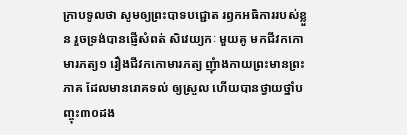ក្រាបទូលថា សូមឲ្យព្រះបាទបជ្ជោត រឭកអធិការរបស់ខ្លួន រួចទ្រង់បានផ្ញើសំពត់ សិវេយ្យកៈ មួយគូ មកជីវកកោមារភត្យ១ រឿងជីវកកោមារភត្យ ញុំាងកាយព្រះមានព្រះភាគ ដែលមានរោគទល់ ឲ្យស្រួល ហើយបានថ្វាយថ្នាំបញ្ចុះ៣០ដង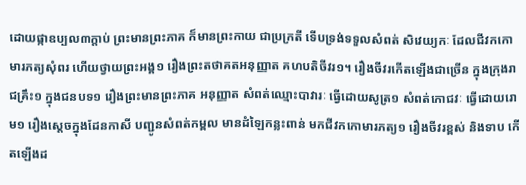ដោយផ្កាឧប្បល៣ក្តាប់ ព្រះមានព្រះភាគ ក៏មានព្រះកាយ ជាប្រក្រតី ទើបទ្រង់ទទួលសំពត់ សិវេយ្យកៈ ដែលជីវកកោមារភត្យសុំពរ ហើយថ្វាយព្រះអង្គ១ រឿងព្រះតថាគតអនុញ្ញាត គហបតិចីវរ១។ រឿងចីវរកើតឡើងជាច្រើន ក្នុងក្រុងរាជគ្រឹះ១ ក្នុងជនបទ១ រឿងព្រះមានព្រះភាគ អនុញ្ញាត សំពត់ឈ្មោះបាវារៈ ធ្វើដោយសូត្រ១ សំពត់កោជវៈ ធ្វើដោយរោម១ រឿងស្តេចក្នុងដែនកាសី បញ្ជូនសំពត់កម្ពល មានដំឡៃកន្លះពាន់ មកជីវកកោមារភត្យ១ រឿងចីវរខ្ពស់ និងទាប កើតឡើងដ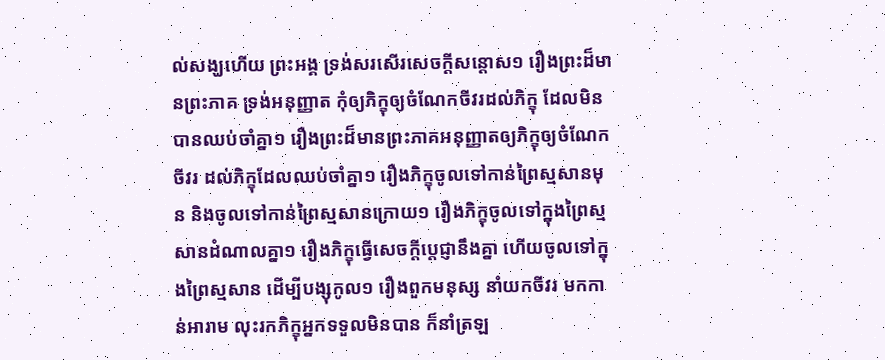ល់សង្ឃហើយ ព្រះអង្គ ទ្រង់សរសើរសេចក្តីសន្តោស១ រឿងព្រះដ៏មានព្រះភាគ ទ្រង់អនុញ្ញាត កុំឲ្យភិក្ខុឲ្យចំណែកចីវរដល់ភិក្ខុ ដែលមិនបានឈប់ចាំគ្នា១ រឿងព្រះដ៏មានព្រះភាគអនុញ្ញាតឲ្យភិក្ខុឲ្យចំណែកចីវរ ដល់ភិក្ខុដែលឈប់ចាំគ្នា១ រឿងភិក្ខុចូលទៅកាន់ព្រៃស្មសានមុន និងចូលទៅកាន់ព្រៃស្មសានក្រោយ១ រឿងភិក្ខុចូលទៅក្នុងព្រៃស្មសានដំណាលគ្នា១ រឿងភិក្ខុធ្វើសេចក្តីប្តេជ្ញានឹងគ្នា ហើយចូលទៅក្នុងព្រៃស្មសាន ដើម្បីបង្សុកូល១ រឿងពួកមនុស្ស នាំយកចីវរ មកកាន់អារាម លុះរកភិក្ខុអ្នកទទួលមិនបាន ក៏នាំត្រឡ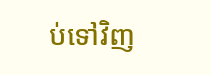ប់ទៅវិញ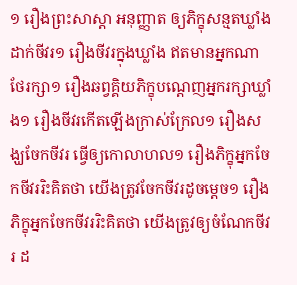១ រឿងព្រះសាស្តា អនុញ្ញាត ឲ្យភិក្ខុសន្មតឃ្លាំង ដាក់ចីវរ១ រឿងចីវរក្នុងឃ្លាំង ឥតមានអ្នកណាថែរក្សា១ រឿងឆព្វគ្គិយភិក្ខុបណ្តេញអ្នករក្សាឃ្លាំង១ រឿងចីវរកើតឡើងក្រាស់ក្រែល១ រឿងសង្ឃចែកចីវរ ធ្វើឲ្យកោលាហល១ រឿងភិក្ខុអ្នកចែកចីវររិះគិតថា យើងត្រូវចែកចីវរដូចម្តេច១ រឿងភិក្ខុអ្នកចែកចីវររិះគិតថា យើងត្រូវឲ្យចំណែកចីវរ ដ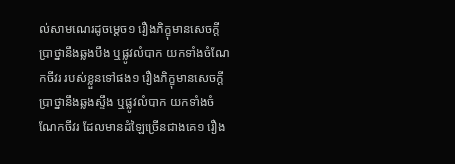ល់សាមណេរដូចម្តេច១ រឿងភិក្ខុមានសេចក្តីប្រាថ្នានឹងឆ្លងបឹង ឬផ្លូវលំបាក យកទាំងចំណែកចីវរ របស់ខ្លួនទៅផង១ រឿងភិក្ខុមានសេចក្តីប្រាថ្នានឹងឆ្លងស្ទឹង ឬផ្លូវលំបាក យកទាំងចំណែកចីវរ ដែលមានដំឡៃច្រើនជាងគេ១ រឿង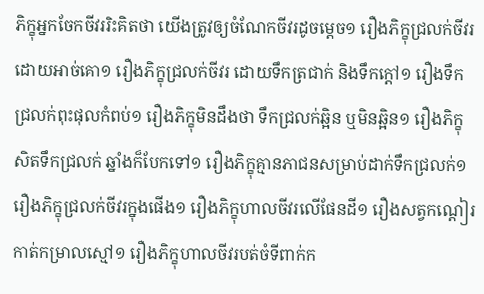ភិក្ខុអ្នកចែកចីវររិះគិតថា យើងត្រូវឲ្យចំណែកចីវរដូចម្តេច១ រឿងភិក្ខុជ្រលក់ចីវរ ដោយអាច់គោ១ រឿងភិក្ខុជ្រលក់ចីវរ ដោយទឹកត្រជាក់ និងទឹកក្តៅ១ រឿងទឹកជ្រលក់ពុះផុលកំពប់១ រឿងភិក្ខុមិនដឹងថា ទឹកជ្រលក់ឆ្អិន ឬមិនឆ្អិន១ រឿងភិក្ខុសិតទឹកជ្រលក់ ឆ្នាំងក៏បែកទៅ១ រឿងភិក្ខុគ្មានភាជនសម្រាប់ដាក់ទឹកជ្រលក់១ រឿងភិក្ខុជ្រលក់ចីវរក្នុងផើង១ រឿងភិក្ខុហាលចីវរលើផែនដី១ រឿងសត្វកណ្តៀរកាត់កម្រាលស្មៅ១ រឿងភិក្ខុហាលចីវរបត់ចំទីពាក់ក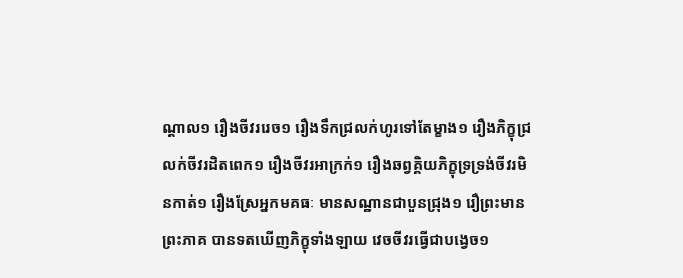ណ្តាល១ រឿងចីវររេច១ រឿងទឹកជ្រលក់ហូរទៅតែម្ខាង១ រឿងភិក្ខុជ្រលក់ចីវរដិតពេក១ រឿងចីវរអាក្រក់១ រឿងឆព្វគ្គិយភិក្ខុទ្រទ្រង់ចីវរមិនកាត់១ រឿងស្រែអ្នកមគធៈ មានសណ្ឋានជាបួនជ្រុង១ រឿព្រះមានព្រះភាគ បានទតឃើញភិក្ខុទាំងឡាយ វេចចីវរធ្វើជាបង្វេច១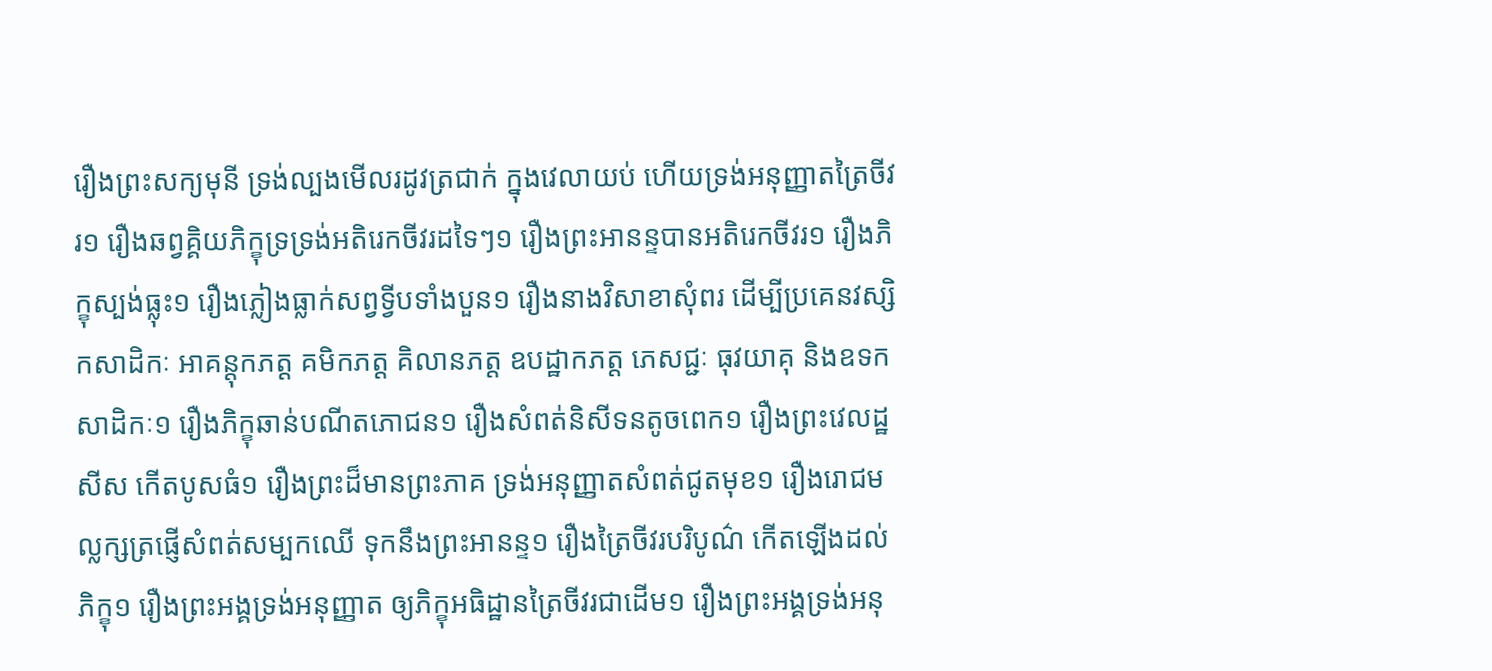រឿងព្រះសក្យមុនី ទ្រង់ល្បងមើលរដូវត្រជាក់ ក្នុងវេលាយប់ ហើយទ្រង់អនុញ្ញាតត្រៃចីវរ១ រឿងឆព្វគ្គិយភិក្ខុទ្រទ្រង់អតិរេកចីវរដទៃៗ១ រឿងព្រះអានន្ទបានអតិរេកចីវរ១ រឿងភិក្ខុស្បង់ធ្លុះ១ រឿងភ្លៀងធ្លាក់សព្វទ្វីបទាំងបួន១ រឿងនាងវិសាខាសុំពរ ដើម្បីប្រគេនវស្សិកសាដិកៈ អាគន្តុកភត្ត គមិកភត្ត គិលានភត្ត ឧបដ្ឋាកភត្ត ភេសជ្ជៈ ធុវយាគុ និងឧទកសាដិកៈ១ រឿងភិក្ខុឆាន់បណីតភោជន១ រឿងសំពត់និសីទនតូចពេក១ រឿងព្រះវេលដ្ឋសីស កើតបូសធំ១ រឿងព្រះដ៏មានព្រះភាគ ទ្រង់អនុញ្ញាតសំពត់ជូតមុខ១ រឿងរោជមល្លក្សត្រផ្ញើសំពត់សម្បកឈើ ទុកនឹងព្រះអានន្ទ១ រឿងត្រៃចីវរបរិបូណ៌ កើតឡើងដល់ភិក្ខុ១ រឿងព្រះអង្គទ្រង់អនុញ្ញាត ឲ្យភិក្ខុអធិដ្ឋានត្រៃចីវរជាដើម១ រឿងព្រះអង្គទ្រង់អនុ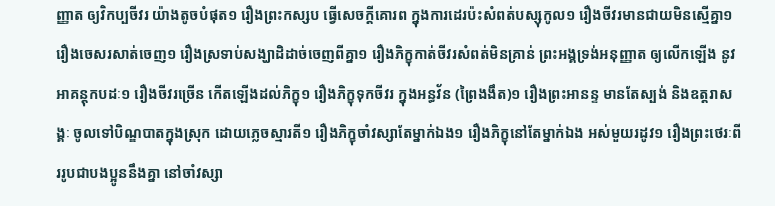ញ្ញាត ឲ្យវិកប្បចីវរ យ៉ាងតូចបំផុត១ រឿងព្រះកស្សប ធ្វើសេចក្តីគោរព ក្នុងការដេរប៉ះសំពត់បស្សុកូល១ រឿងចីវរមានជាយមិនស្មើគ្នា១ រឿងចេសរសាត់ចេញ១ រឿងស្រទាប់សង្ឃាដិដាច់ចេញពីគ្នា១ រឿងភិក្ខុកាត់ចីវរសំពត់មិនគ្រាន់ ព្រះអង្គទ្រង់អនុញ្ញាត ឲ្យលើកឡើង នូវអាគន្តុកបដៈ១ រឿងចីវរច្រើន កើតឡើងដល់ភិក្ខុ១ រឿងភិក្ខុទុកចីវរ ក្នុងអន្ធវ័ន (ព្រៃងងឹត)១ រឿងព្រះអានន្ទ មានតែស្បង់ និងឧត្តរាសង្គៈ ចូលទៅបិណ្ឌបាតក្នុងស្រុក ដោយភ្លេចស្មារតី១ រឿងភិក្ខុចាំវស្សាតែម្នាក់ឯង១ រឿងភិក្ខុនៅតែម្នាក់ឯង អស់មួយរដូវ១ រឿងព្រះថេរៈពីររូបជាបងប្អូននឹងគ្នា នៅចាំវស្សា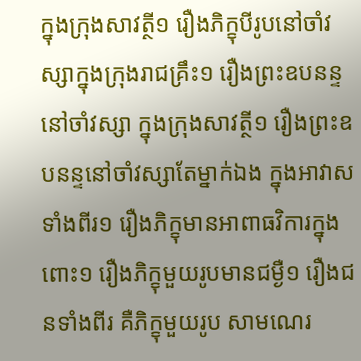ក្នុងក្រុងសាវត្ថី១ រឿងភិក្ខុបីរូបនៅចាំវស្សាក្នុងក្រុងរាជគ្រឹះ១ រឿងព្រះឧបនន្ទ នៅចាំវស្សា ក្នុងក្រុងសាវត្ថី១ រឿងព្រះឧបនន្ទនៅចាំវស្សាតែម្នាក់ឯង ក្នុងអាវាសទាំងពីរ១ រឿងភិក្ខុមានអាពាធវិការក្នុងពោះ១ រឿងភិក្ខុមួយរូបមានជម្ងឺ១ រឿងជនទាំងពីរ គឺភិក្ខុមួយរូប សាមណេរ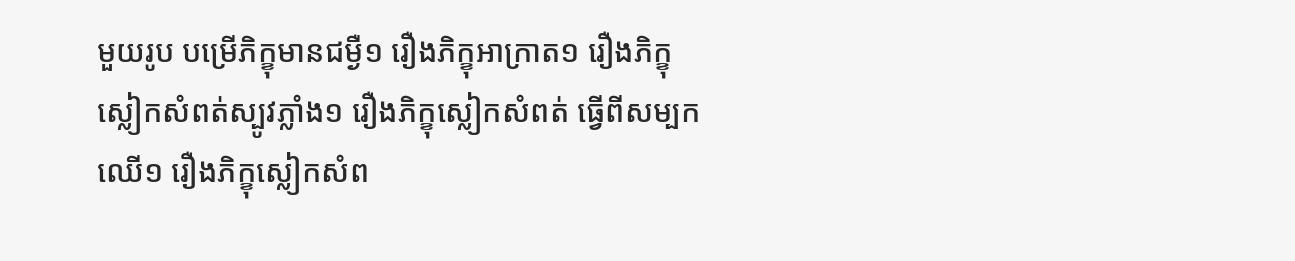មួយរូប បម្រើភិក្ខុមានជម្ងឺ១ រឿងភិក្ខុអាក្រាត១ រឿងភិក្ខុស្លៀកសំពត់ស្បូវភ្លាំង១ រឿងភិក្ខុស្លៀកសំពត់ ធ្វើពីសម្បកឈើ១ រឿងភិក្ខុស្លៀកសំព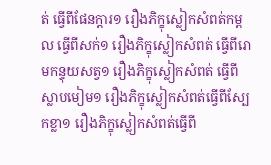ត់ ធ្វើពីផែនក្តារ១ រឿងភិក្ខុស្លៀកសំពត់កម្ពល ធ្វើពីសក់១ រឿងភិក្ខុស្លៀកសំពត់ ធ្វើពីរោមកន្ទុយសត្វ១ រឿងភិក្ខុស្លៀកសំពត់ ធ្វើពីស្លាបមៀម១ រឿងភិក្ខុស្លៀកសំពត់ធ្វើពីស្បែកខ្លា១ រឿងភិក្ខុស្លៀកសំពត់ធ្វើពី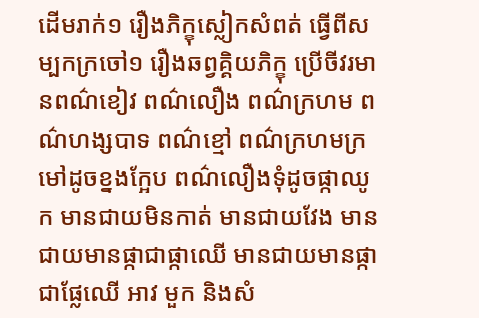ដើមរាក់១ រឿងភិក្ខុស្លៀកសំពត់ ធ្វើពីសម្បកក្រចៅ១ រឿងឆព្វគ្គិយភិក្ខុ ប្រើចីវរមានពណ៌ខៀវ ពណ៌លឿង ពណ៌ក្រហម ពណ៌ហង្សបាទ ពណ៌ខ្មៅ ពណ៌ក្រហមក្រមៅដូចខ្នងក្អែប ពណ៌លឿងទុំដូចផ្កាឈូក មានជាយមិនកាត់ មានជាយវែង មានជាយមានផ្កាជាផ្កាឈើ មានជាយមានផ្កាជាផ្លែឈើ អាវ មួក និងសំ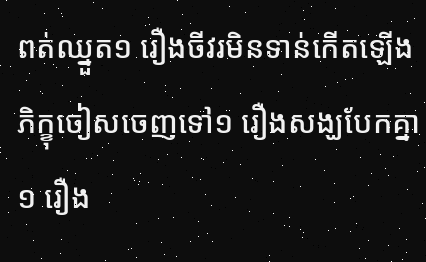ពត់ឈ្នួត១ រឿងចីវរមិនទាន់កើតឡើង ភិក្ខុចៀសចេញទៅ១ រឿងសង្ឃបែកគ្នា១ រឿង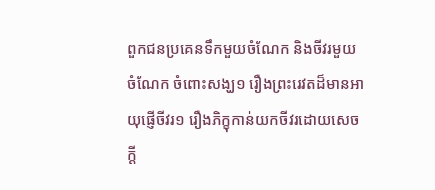ពួកជនប្រគេនទឹកមួយចំណែក និងចីវរមួយចំណែក ចំពោះសង្ឃ១ រឿងព្រះរេវតដ៏មានអាយុផ្ញើចីវរ១ រឿងភិក្ខុកាន់យកចីវរដោយសេចក្តី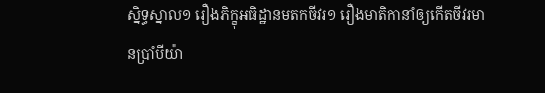ស្និទ្ធស្នាល១ រឿងភិក្ខុអធិដ្ឋានមតកចីវរ១ រឿងមាតិកានាំឲ្យកើតចីវរមានប្រាំបីយ៉ា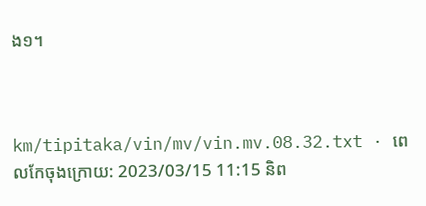ង១។



km/tipitaka/vin/mv/vin.mv.08.32.txt · ពេលកែចុងក្រោយ: 2023/03/15 11:15 និព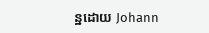ន្ឋដោយ Johann